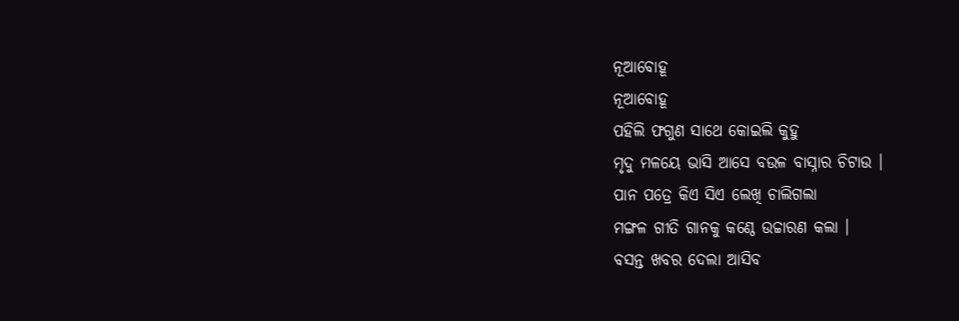ନୂଆବୋହୂ
ନୂଆବୋହୂ
ପହିଲି ଫଗୁଣ ସାଥେ କୋଇଲି କୁହୁ
ମୃଦୁ ମଳୟେ ଭାସି ଆସେ ବଉଳ ବାସ୍ନାର ଚିଟାଉ ।
ପାନ ପତ୍ରେ କିଏ ସିଏ ଲେଖି ଚାଲିଗଲା
ମଙ୍ଗଳ ଗୀତି ଗାନକୁ କଣ୍ଠେ ଉଚ୍ଚାରଣ କଲା ।
ବସନ୍ତ ଖବର ଦେଲା ଆସିବ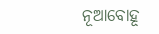ନୂଆବୋହୂ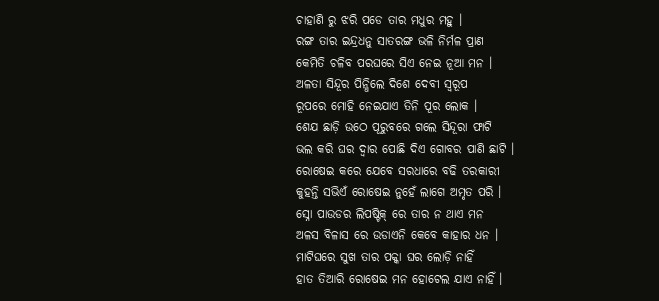ଚାହାଣି ରୁ ଝରି ପଡେ ତାର ମଧୁର ମହୁ ।
ରଙ୍ଗ ତାର ଇନ୍ଦ୍ରଧନୁ ସାତରଙ୍ଗ ଭଳି ନିର୍ମଳ ପ୍ରାଣ
କେମିତି ଚଳିବ ପରଘରେ ସିଏ ନେଇ ନୂଆ ମନ ।
ଅଳତା ସିନ୍ଦୂର ପିନ୍ଧିଲେ ଦିଶେ ଦେବୀ ସ୍ୱରୂପ
ରୂପରେ ମୋହି ନେଇଯାଏ ତିନି ପୂର ଲୋକ ।
ଶେଯ ଛାଡ଼ି ଉଠେ ପୂରୁବରେ ଗଲେ ସିନ୍ଦୂରା ଫାଟି
ଭଲ କରି ଘର ଦ୍ଵାର ପୋଛି ଦିଏ ଗୋବର ପାଣି ଛାଟି ।
ରୋଷେଇ କରେ ଯେବେ ସରଧାରେ ବଢି ତରକାରୀ
କୁହନ୍ତି ସଭିଏଁ ରୋଷେଇ ନୁହେଁ ଲାଗେ ଅମୃତ ପରି ।
ସ୍ନୋ ପାଉଡର ଲିପଷ୍ଟିକ୍ ରେ ତାର ନ ଥାଏ ମନ
ଅଳସ ବିଳାସ ରେ ଉଡାଏନି କେବେ କାହାର ଧନ ।
ମାଟିଘରେ ସୁଖ ତାର ପକ୍କା ଘର ଲୋଡ଼ି ନାହିଁ
ହାତ ତିଆରି ରୋଷେଇ ମନ ହୋଟେଲ ଯାଏ ନାହିଁ ।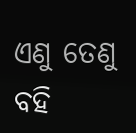ଏଣୁ ତେଣୁ ବହି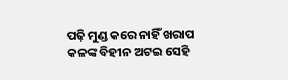ପଢ଼ି ମୁଣ୍ଡ କରେ ନାହିଁ ଖରାପ
କଳଙ୍କ ବିହୀନ ଅଟଇ ସେହି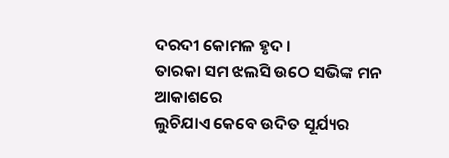ଦରଦୀ କୋମଳ ହୃଦ ।
ତାରକା ସମ ଝଲସି ଉଠେ ସଭିଙ୍କ ମନ ଆକାଶରେ
ଲୁଚିଯାଏ କେବେ ଉଦିତ ସୂର୍ଯ୍ୟର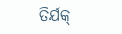ତିର୍ଯକ୍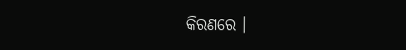କିରଣରେ ।